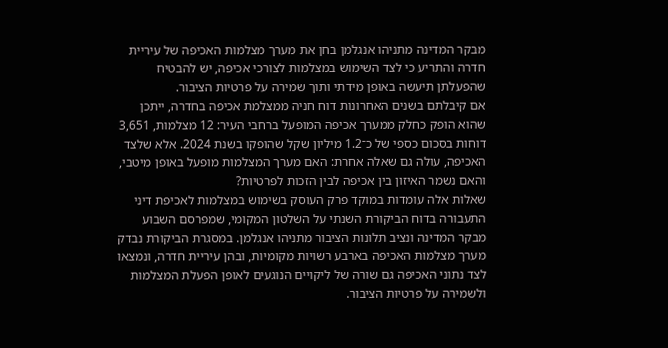מבקר המדינה מתניהו אנגלמן בחן את מערך מצלמות האכיפה של עיריית חדרה והתריע כי לצד השימוש במצלמות לצורכי אכיפה, יש להבטיח שהפעלתן תיעשה באופן מידתי ותוך שמירה על פרטיות הציבור.
אם קיבלתם בשנים האחרונות דוח חניה ממצלמת אכיפה בחדרה, ייתכן שהוא הופק כחלק ממערך אכיפה המופעל ברחבי העיר: 12 מצלמות, 3,651 דוחות בסכום כספי של כ־1.2 מיליון שקל שהופקו בשנת 2024. אלא שלצד האכיפה, עולה גם שאלה אחרת: האם מערך המצלמות מופעל באופן מיטבי, והאם נשמר האיזון בין אכיפה לבין הזכות לפרטיות?
שאלות אלה עומדות במוקד פרק העוסק בשימוש במצלמות לאכיפת דיני התעבורה בדוח הביקורת השנתי על השלטון המקומי, שמפרסם השבוע מבקר המדינה ונציב תלונות הציבור מתניהו אנגלמן. במסגרת הביקורת נבדק מערך מצלמות האכיפה בארבע רשויות מקומיות, ובהן עיריית חדרה, ונמצאו לצד נתוני האכיפה גם שורה של ליקויים הנוגעים לאופן הפעלת המצלמות ולשמירה על פרטיות הציבור.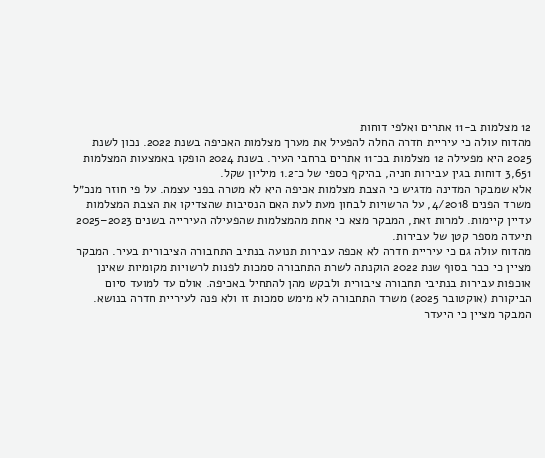12 מצלמות ב-11 אתרים ואלפי דוחות
מהדוח עולה כי עיריית חדרה החלה להפעיל את מערך מצלמות האכיפה בשנת 2022. נכון לשנת 2025 היא מפעילה 12 מצלמות בכ־11 אתרים ברחבי העיר. בשנת 2024 הופקו באמצעות המצלמות 3,651 דוחות בגין עבירות חניה, בהיקף כספי של כ־1.2 מיליון שקל.
אלא שמבקר המדינה מדגיש כי הצבת מצלמות אכיפה היא לא מטרה בפני עצמה. על פי חוזר מנכ״ל משרד הפנים 4/2018, על הרשויות לבחון מעת לעת האם הנסיבות שהצדיקו את הצבת המצלמות עדיין קיימות. למרות זאת, המבקר מצא כי אחת מהמצלמות שהפעילה העירייה בשנים 2023–2025 תיעדה מספר קטן של עבירות.
מהדוח עולה גם כי עיריית חדרה לא אכפה עבירות תנועה בנתיב התחבורה הציבורית בעיר. המבקר מציין כי כבר בסוף שנת 2022 הוקנתה לשרת התחבורה סמכות לפנות לרשויות מקומיות שאינן אוכפות עבירות בנתיבי תחבורה ציבורית ולבקש מהן להתחיל באכיפה. אולם עד למועד סיום הביקורת (אוקטובר 2025) משרד התחבורה לא מימש סמכות זו ולא פנה לעיריית חדרה בנושא. המבקר מציין כי היעדר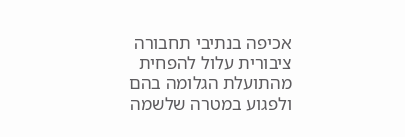אכיפה בנתיבי תחבורה ציבורית עלול להפחית מהתועלת הגלומה בהם ולפגוע במטרה שלשמה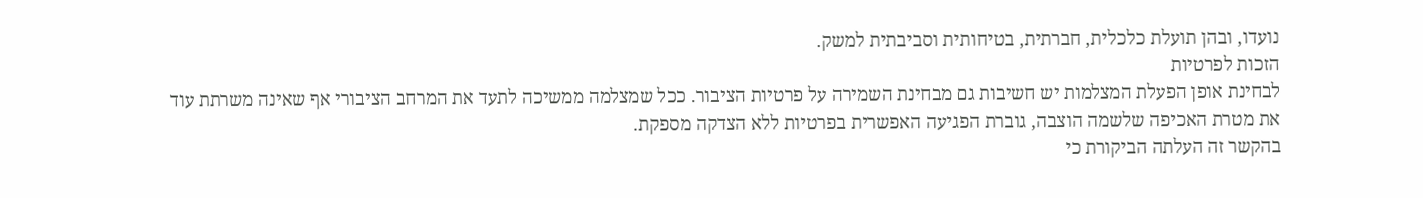נועדו, ובהן תועלת כלכלית, חברתית, בטיחותית וסביבתית למשק.
הזכות לפרטיות
לבחינת אופן הפעלת המצלמות יש חשיבות גם מבחינת השמירה על פרטיות הציבור. ככל שמצלמה ממשיכה לתעד את המרחב הציבורי אף שאינה משרתת עוד את מטרת האכיפה שלשמה הוצבה, גוברת הפגיעה האפשרית בפרטיות ללא הצדקה מספקת.
בהקשר זה העלתה הביקורת כי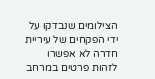הצילומים שנבדקו על ידי הפקחים של עיריית חדרה לא אפשרו לזהות פרטים במרחב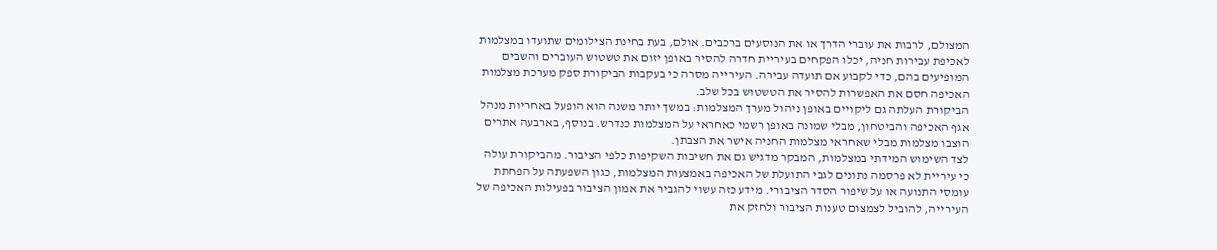המצולם, לרבות את עוברי הדרך או את הנוסעים ברכבים. אולם, בעת בחינת הצילומים שתועדו במצלמות לאכיפת עבירות חניה, יכלו הפקחים בעיריית חדרה להסיר באופן יזום את טשטוש העוברים והשבים המופיעים בהם, כדי לקבוע אם תועדה עבירה. העירייה מסרה כי בעקבות הביקורת ספק מערכת מצלמות האכיפה חסם את האפשרות להסיר את הטשטוש בכל שלב.
הביקורת העלתה גם ליקויים באופן ניהול מערך המצלמות: במשך יותר משנה הוא הופעל באחריות מנהל אגף האכיפה והביטחון, מבלי שמונה באופן רשמי כאחראי על המצלמות כנדרש. בנוסף, בארבעה אתרים הוצבו מצלמות מבלי שאחראי מצלמות החניה אישר את הצבתן.
לצד השימוש המידתי במצלמות, המבקר מדגיש גם את חשיבות השקיפות כלפי הציבור. מהביקורת עולה כי עיריית לא פרסמה נתונים לגבי התועלת של האכיפה באמצעות המצלמות, כגון השפעתה על הפחתת עומסי התנועה או על שיפור הסדר הציבורי. מידע כזה עשוי להגביר את אמון הציבור בפעילות האכיפה של העירייה, להוביל לצמצום טענות הציבור ולחזק את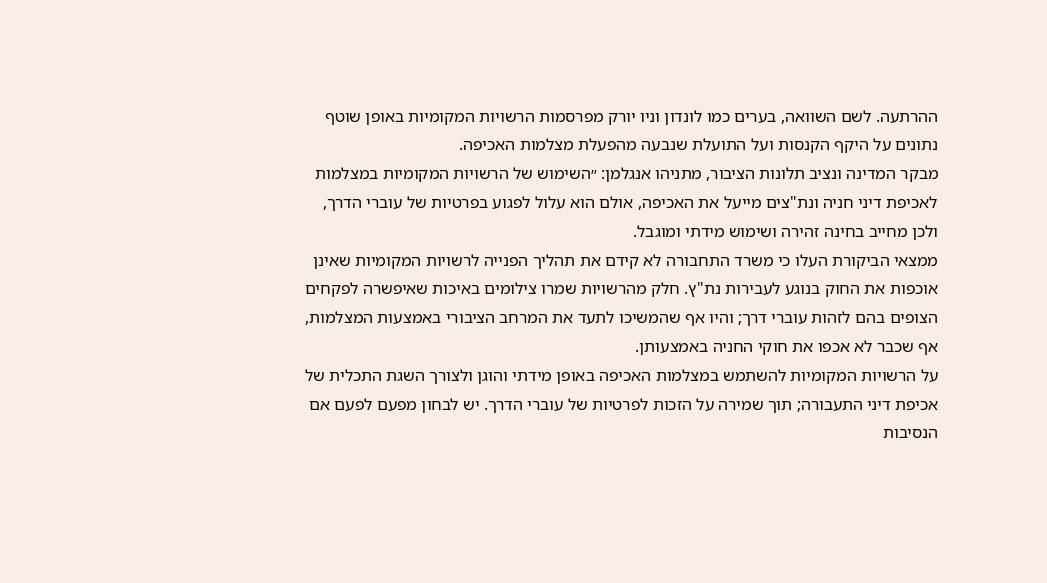ההרתעה. לשם השוואה, בערים כמו לונדון וניו יורק מפרסמות הרשויות המקומיות באופן שוטף נתונים על היקף הקנסות ועל התועלת שנבעה מהפעלת מצלמות האכיפה.
מבקר המדינה ונציב תלונות הציבור, מתניהו אנגלמן: ״השימוש של הרשויות המקומיות במצלמות לאכיפת דיני חניה ונת"צים מייעל את האכיפה, אולם הוא עלול לפגוע בפרטיות של עוברי הדרך, ולכן מחייב בחינה זהירה ושימוש מידתי ומוגבל.
ממצאי הביקורת העלו כי משרד התחבורה לא קידם את תהליך הפנייה לרשויות המקומיות שאינן אוכפות את החוק בנוגע לעבירות נת"ץ. חלק מהרשויות שמרו צילומים באיכות שאיפשרה לפקחים הצופים בהם לזהות עוברי דרך; והיו אף שהמשיכו לתעד את המרחב הציבורי באמצעות המצלמות, אף שכבר לא אכפו את חוקי החניה באמצעותן.
על הרשויות המקומיות להשתמש במצלמות האכיפה באופן מידתי והוגן ולצורך השגת התכלית של אכיפת דיני התעבורה; תוך שמירה על הזכות לפרטיות של עוברי הדרך. יש לבחון מפעם לפעם אם הנסיבות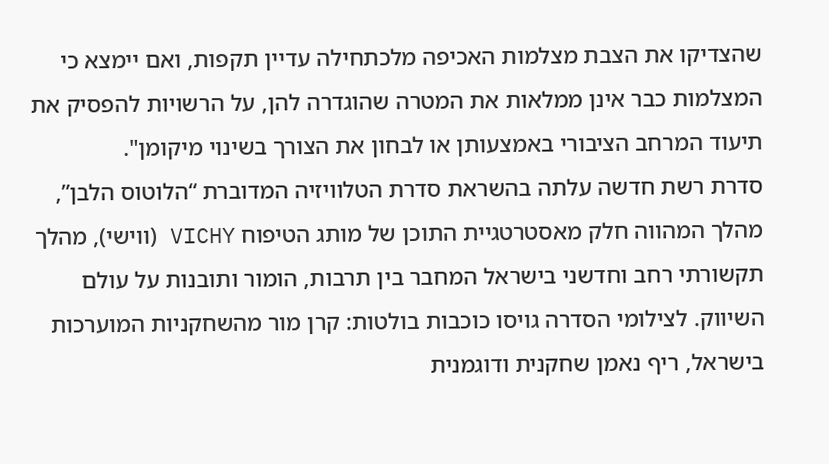שהצדיקו את הצבת מצלמות האכיפה מלכתחילה עדיין תקפות, ואם יימצא כי המצלמות כבר אינן ממלאות את המטרה שהוגדרה להן, על הרשויות להפסיק את תיעוד המרחב הציבורי באמצעותן או לבחון את הצורך בשינוי מיקומן".
סדרת רשת חדשה עלתה בהשראת סדרת הטלוויזיה המדוברת “הלוטוס הלבן”, מהלך המהווה חלק מאסטרטגיית התוכן של מותג הטיפוח VICHY (ווישי), מהלך תקשורתי רחב וחדשני בישראל המחבר בין תרבות, הומור ותובנות על עולם השיווק. לצילומי הסדרה גויסו כוכבות בולטות: קרן מור מהשחקניות המוערכות בישראל, ריף נאמן שחקנית ודוגמנית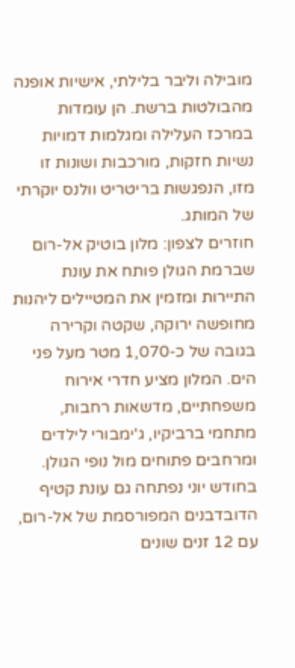מובילה וליבר בלילתי, אישיות אופנה מהבולטות ברשת. הן עומדות במרכז העלילה ומגלמות דמויות נשיות חזקות, מורכבות ושונות זו מזו, הנפגשות בריטריט וולנס יוקרתי של המותג.
חוזרים לצפון: מלון בוטיק אל-רום שברמת הגולן פותח את עונת התיירות ומזמין את המטיילים ליהנות מחופשה ירוקה, שקטה וקרירה בגובה של כ-1,070 מטר מעל פני הים. המלון מציע חדרי אירוח משפחתיים, מדשאות רחבות, מתחמי ברביקיו, ג'ימבורי לילדים ומרחבים פתוחים מול נופי הגולן. בחודש יוני נפתחה גם עונת קטיף הדובדבנים המפורסמת של אל-רום, עם 12 זנים שונים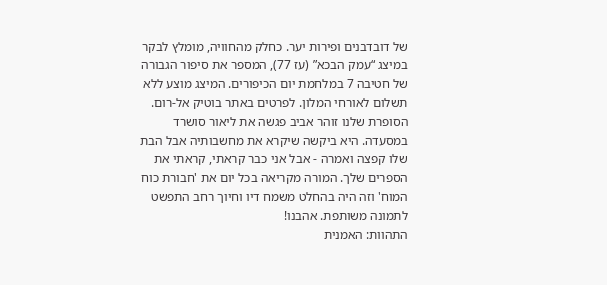של דובדבנים ופירות יער. כחלק מהחוויה, מומלץ לבקר במיצג “עמק הבכא” (עז 77), המספר את סיפור הגבורה של חטיבה 7 במלחמת יום הכיפורים. המיצג מוצע ללא תשלום לאורחי המלון. לפרטים באתר בוטיק אל-רום.
הסופרת שלנו זוהר אביב פגשה את ליאור סושרד במסעדה. היא ביקשה שיקרא את מחשבותיה אבל הבת שלו קפצה ואמרה - אבל אני כבר קראתי, קראתי את הספרים שלך. המורה מקריאה בכל יום את 'חבורת כוח המוח' וזה היה בהחלט משמח דיו וחיוך רחב התפשט לתמונה משותפת. אהבנו!
התהוות: האמנית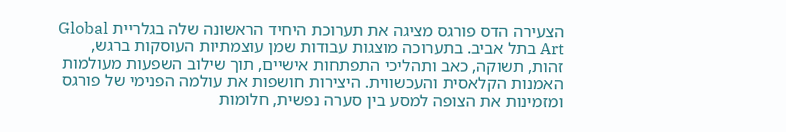הצעירה הדס פורגס מציגה את תערוכת היחיד הראשונה שלה בגלריית Global Art בתל אביב. בתערוכה מוצגות עבודות שמן עוצמתיות העוסקות ברגש, זהות, תשוקה, כאב ותהליכי התפתחות אישיים, תוך שילוב השפעות מעולמות האמנות הקלאסית והעכשווית. היצירות חושפות את עולמה הפנימי של פורגס ומזמינות את הצופה למסע בין סערה נפשית, חלומות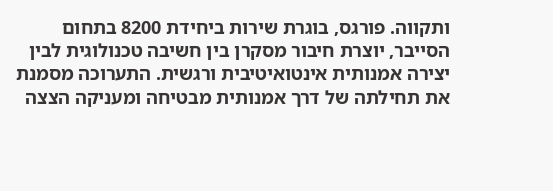ותקווה. פורגס, בוגרת שירות ביחידת 8200 בתחום הסייבר, יוצרת חיבור מסקרן בין חשיבה טכנולוגית לבין יצירה אמנותית אינטואיטיבית ורגשית. התערוכה מסמנת את תחילתה של דרך אמנותית מבטיחה ומעניקה הצצה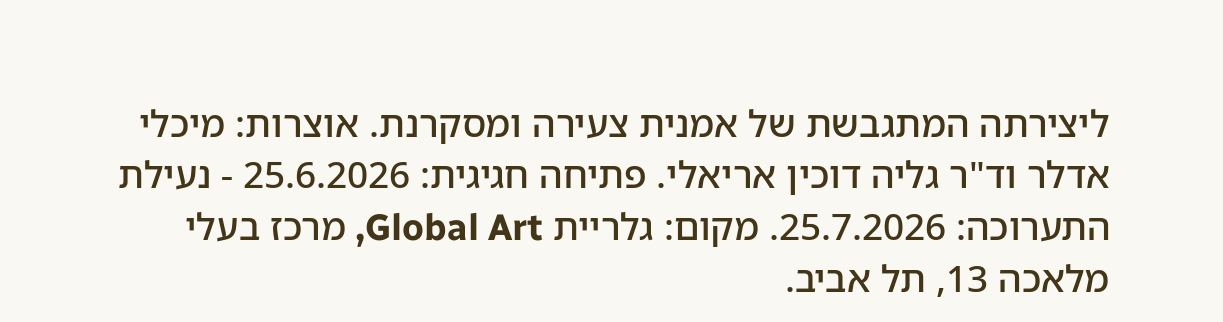ליצירתה המתגבשת של אמנית צעירה ומסקרנת. אוצרות: מיכלי אדלר וד"ר גליה דוכין אריאלי. פתיחה חגיגית: 25.6.2026 - נעילת התערוכה: 25.7.2026. מקום: גלריית Global Art, מרכז בעלי מלאכה 13, תל אביב.